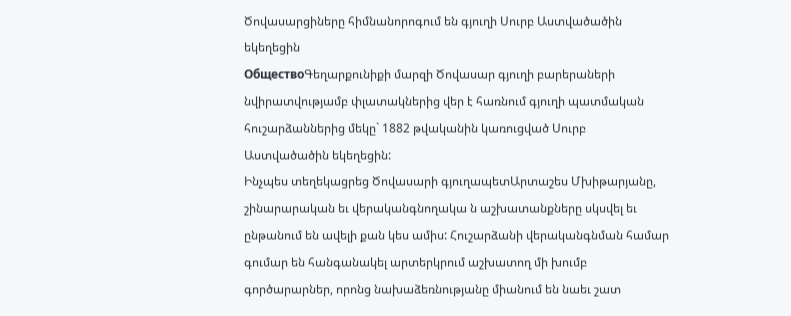Ծովասարցիները հիմնանորոգում են գյուղի Սուրբ Աստվածածին եկեղեցին
ОбществоԳեղարքունիքի մարզի Ծովասար գյուղի բարերաների նվիրատվությամբ փլատակներից վեր է հառնում գյուղի պատմական հուշարձաններից մեկը` 1882 թվականին կառուցված Սուրբ Աստվածածին եկեղեցին:
Ինչպես տեղեկացրեց Ծովասարի գյուղապետԱրտաշես Մխիթարյանը, շինարարական եւ վերականգնողակա ն աշխատանքները սկսվել եւ ընթանում են ավելի քան կես ամիս: Հուշարձանի վերականգնման համար գումար են հանգանակել արտերկրում աշխատող մի խումբ գործարարներ, որոնց նախաձեռնությանը միանում են նաեւ շատ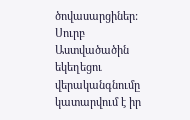ծովասարցիներ: Սուրբ Աստվածածին եկեղեցու վերականգնումը կատարվում է իր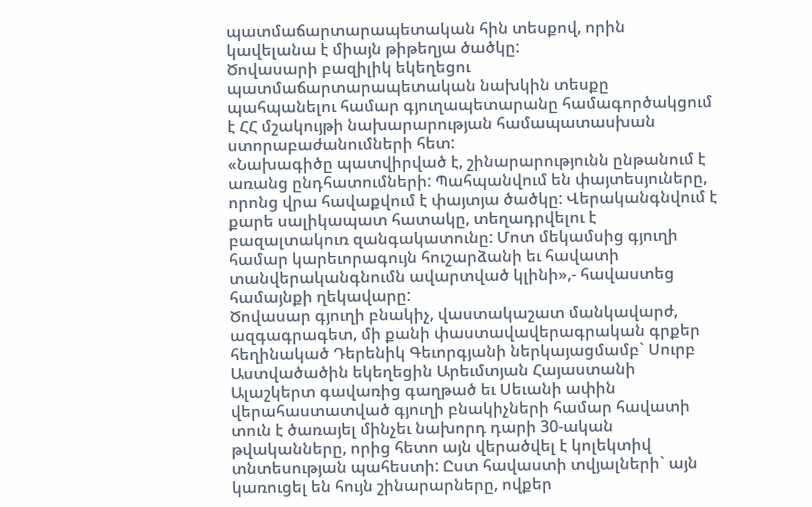պատմաճարտարապետական հին տեսքով, որին կավելանա է միայն թիթեղյա ծածկը:
Ծովասարի բազիլիկ եկեղեցու պատմաճարտարապետական նախկին տեսքը պահպանելու համար գյուղապետարանը համագործակցում է ՀՀ մշակույթի նախարարության համապատասխան ստորաբաժանումների հետ:
«Նախագիծը պատվիրված է, շինարարությունն ընթանում է առանց ընդհատումների: Պահպանվում են փայտեսյուները, որոնց վրա հավաքվում է փայտյա ծածկը: Վերականգնվում է քարե սալիկապատ հատակը, տեղադրվելու է բազալտակուռ զանգակատունը: Մոտ մեկամսից գյուղի համար կարեւորագույն հուշարձանի եւ հավատի տանվերականգնումն ավարտված կլինի»,- հավաստեց համայնքի ղեկավարը:
Ծովասար գյուղի բնակիչ, վաստակաշատ մանկավարժ, ազգագրագետ, մի քանի փաստավավերագրական գրքեր հեղինակած Դերենիկ Գեւորգյանի ներկայացմամբ` Սուրբ Աստվածածին եկեղեցին Արեւմտյան Հայաստանի Ալաշկերտ գավառից գաղթած եւ Սեւանի ափին վերահաստատված գյուղի բնակիչների համար հավատի տուն է ծառայել մինչեւ նախորդ դարի 30-ական թվականները, որից հետո այն վերածվել է կոլեկտիվ տնտեսության պահեստի: Ըստ հավաստի տվյալների` այն կառուցել են հույն շինարարները, ովքեր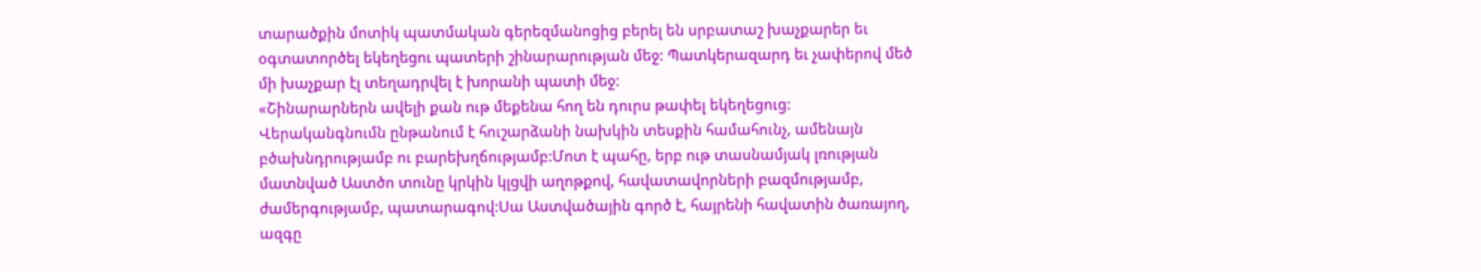տարածքին մոտիկ պատմական գերեզմանոցից բերել են սրբատաշ խաչքարեր եւ օգտատործել եկեղեցու պատերի շինարարության մեջ: Պատկերազարդ եւ չափերով մեծ մի խաչքար էլ տեղադրվել է խորանի պատի մեջ:
«Շինարարներն ավելի քան ութ մեքենա հող են դուրս թափել եկեղեցուց: Վերականգնումն ընթանում է հուշարձանի նախկին տեսքին համահունչ, ամենայն բծախնդրությամբ ու բարեխղճությամբ:Մոտ է պահը, երբ ութ տասնամյակ լռության մատնված Աստծո տունը կրկին կլցվի աղոթքով, հավատավորների բազմությամբ, ժամերգությամբ, պատարագով:Սա Աստվածային գործ է, հայրենի հավատին ծառայող, ազգը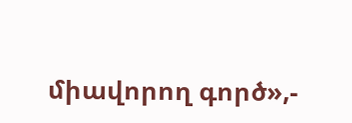միավորող գործ»,-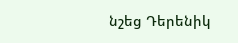նշեց Դերենիկ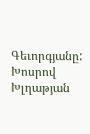Գեւորգյանը:
Խոսրով Խլղաթյան